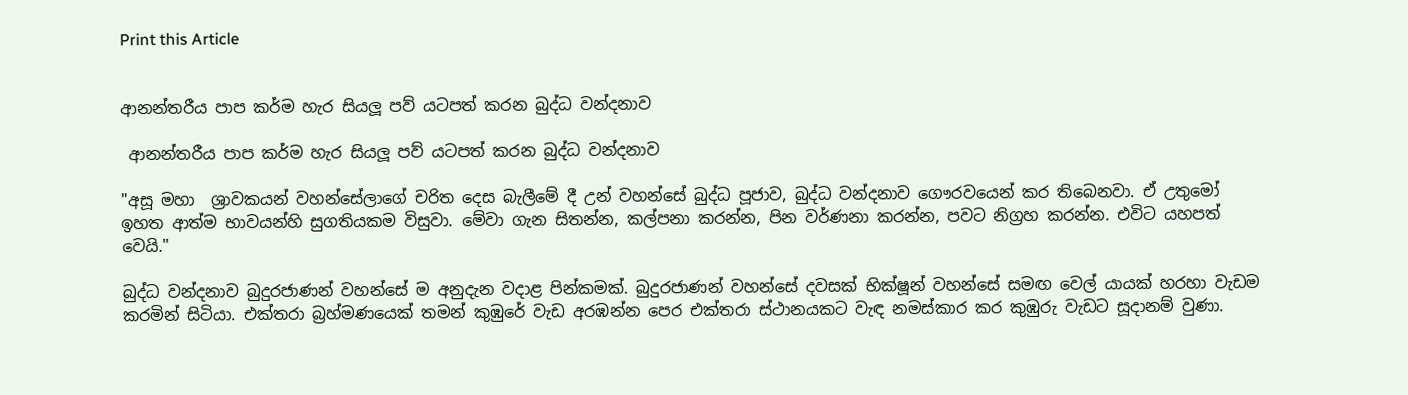Print this Article


ආනන්තරීය පාප කර්ම හැර සියලූ‍ පව් යටපත් කරන බුද්ධ වන්දනාව

 ආනන්තරීය පාප කර්ම හැර සියලූ‍ පව් යටපත් කරන බුද්ධ වන්දනාව

"අසූ මහා  ශ්‍රාවකයන් වහන්සේලා‍ගේ චරිත දෙස බැලීමේ දී උන් වහන්සේ බුද්ධ පූජාව, බුද්ධ වන්දනාව ගෞරවයෙන් කර ති‍බෙනවා. ඒ උතුමෝ ඉහත ආත්ම භාවයන්හි සුගතියකම විසුවා. මේවා ගැන සිතන්න, කල්පනා කරන්න, පින වර්ණනා කරන්න, පවට නිග්‍රහ කරන්න. එවිට යහපත් වෙයි."

බුද්ධ වන්දනාව බුදුරජාණන් වහන්සේ ම අනුදැන වදාළ පින්කමක්. බුදුරජාණන් වහන්‍‍සේ දවසක් ‍භික්ෂූන් වහන්‍සේ සමඟ වෙල් යායක් හරහා වැඩම කරමින් සිටියා. එක්තරා බ්‍රහ්මණයෙක් තමන් කුඹුරේ වැඩ අරඹන්න පෙර එක්තරා ස්ථානයකට වැඳ නමස්කාර කර කුඹුරු වැඩට සූදානම් වුණා.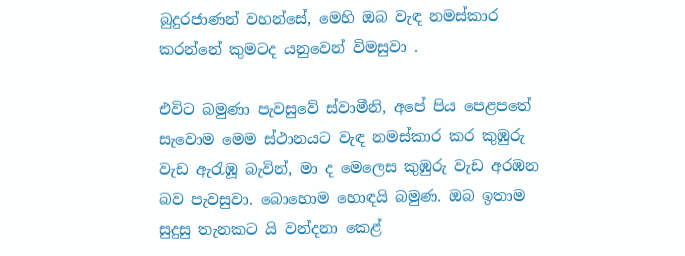බුදුරජාණන් වහන්සේ, මෙහි ඔබ වැඳ නමස්කාර කරන්නේ කුමටද යනුවෙන් විමසුවා .

එවිට බමුණා පැවසුවේ ස්වාමීනි, අපේ පිය පෙළපතේ සැ‍වොම ‍‍මෙම ස්ථානයට වැඳ නමස්කාර කර කුඹුරු වැඩ ඇරැඹූ බැවින්, මා ද මෙලෙස කුඹුරු වැඩ අරඹන බව පැවසුවා. බොහොම ‍‍හොඳයි බමුණ. ඔබ ඉතාම සුදුසු තැනකට යි වන්දනා ක‍ෙළ්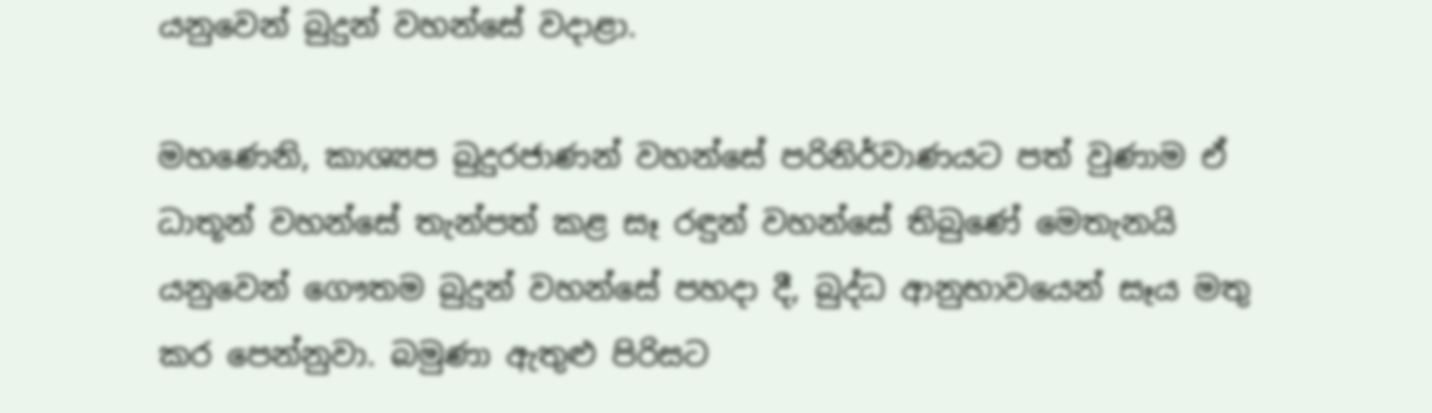යනුවෙන් බුදුන් වහන්සේ වදාළා.

මහණෙනි, කාශ්‍යප බුදුරජාණන් වහන්‍‍සේ පරිනිර්වාණයට පත් වුණාම ඒ ධාතූන් වහන්සේ තැන්පත් කළ සෑ රඳුන් වහන්සේ තිබුණේ මෙතැනයි යනුවෙන් ගෞතම බුදුන් වහන්සේ පහදා දී, බුද්ධ ආනුභාවයෙන් සෑය මතු කර පෙන්නුවා. බමුණා ඇතුළු පිරිසට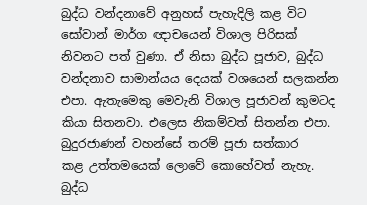බුද්ධ වන්දනා‍වේ අනුහස් පැහැදිලි කළ විට සෝවාන් මාර්ග ඥාචයෙන් විශාල පිරිසක් නිවනට පත් වුණා. ඒ නිසා බුද්ධ පූජාව, බුද්ධ වන්දනාව සාමාන්යය දෙයක් වශ‍යෙන් සලකන්න එපා. ඇතැමෙකු මෙවැනි විශාල පූජාවන් කුමටද කියා සිතනවා. එලෙස නිකම්වත් සිතන්න එපා. බුදුරජාණන් වහන්සේ තරම් පූජා සත්කාර කළ ‍උත්තමයෙක් ලොවේ‍ කොහේවත් නැහැ. බුද්ධ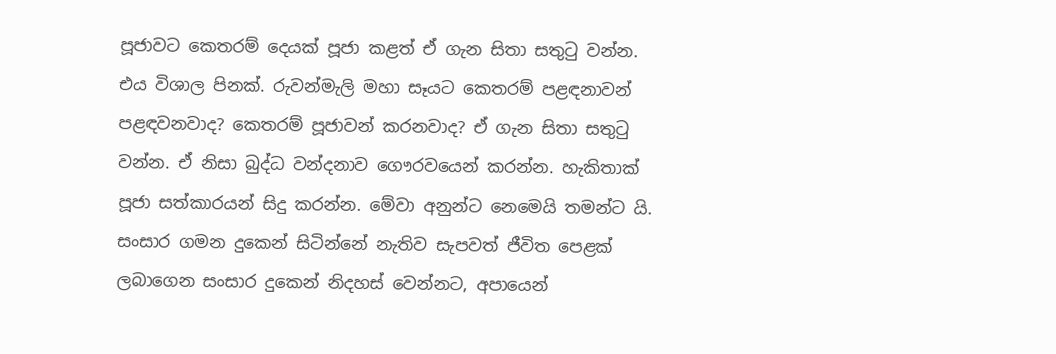පූජාවට ‍කෙතරම් ‍දෙයක් පූජා කළත් ඒ ගැන සිතා සතුටු වන්න. එය විශාල පිනක්. රුවන්මැලි මහා සෑයට කෙතරම් පළඳනාවන් පළඳවනවාද? කෙතරම් පූජාවන් කරනවාද? ඒ ගැන සිතා සතුටු වන්න. ඒ නිසා බුද්ධ වන්දනාව ‍‍‍ගෞරවයෙන් කරන්න. හැකිතාක් පූජා සත්කාරයන් සිදු කරන්න. මේවා අනුන්ට නෙමෙයි තමන්ට යි. සංසාර ගමන දුකෙන් සිටින්නේ නැතිව සැපවත් ජීවිත පෙළක් ලබාගෙන සංසාර දුකෙන් නිදහස් වෙන්නට, අපායෙන්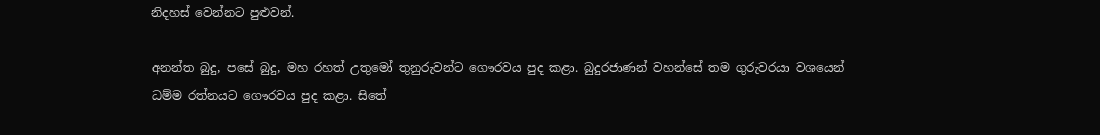නිදහස් වෙන්නට පුළුවන්.

අනන්ත බුදු, පසේ බුදු, මහ රහත් උතුමෝ තුනුරුවන්ට ගෞරවය පුද කළා. බුදුරජාණන් වහන්සේ තම ගුරුවරයා වශයෙන් ධම්ම රත්නයට ගෞරවය පුද කළා. සිතේ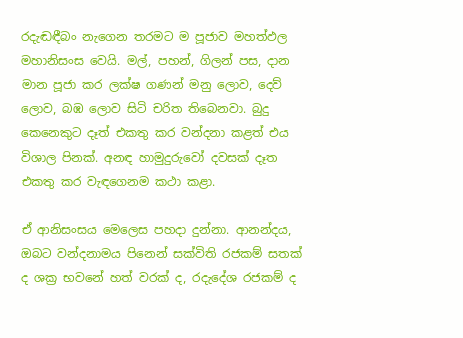රදැඬඳීබං නැගෙන තරමට ම පූජාව මහත්ඵල මහානිසංස වෙයි. මල්, පහන්, ගිලන් පස, දාන මාන පූජා කර ලක්ෂ ගණන් මනු ලොව, දෙව් ලොව, බඹ ලොව සිටි චරිත තිබෙනවා. බුදු කෙනෙකුට දෑත් එකතු කර වන්දනා කළත් එය විශාල පිනක්. අනඳ හාමුදුරුවෝ දවසක් දෑත එකතු කර වැඳගෙනම කථා කළා.

ඒ ආනිසංසය මෙලෙස පහදා දුන්නා. ආනන්දය, ඔබට වන්දනාමය පිනෙන් සක්විති රජකම් සතක් ද ශක්‍ර භවනේ හත් වරක් ද, රදැදේශ රජකම් ද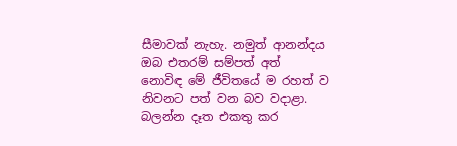සීමාවක් නැහැ. නමුත් ආනන්දය ඔබ එතරම් සම්පත් ‍අ‍ත් නොවිඳ ‍මේ ජීවිත‍යේ ම රහත් ව නිවනට පත් වන බව වදාළා. බලන්න දෑත එකතු කර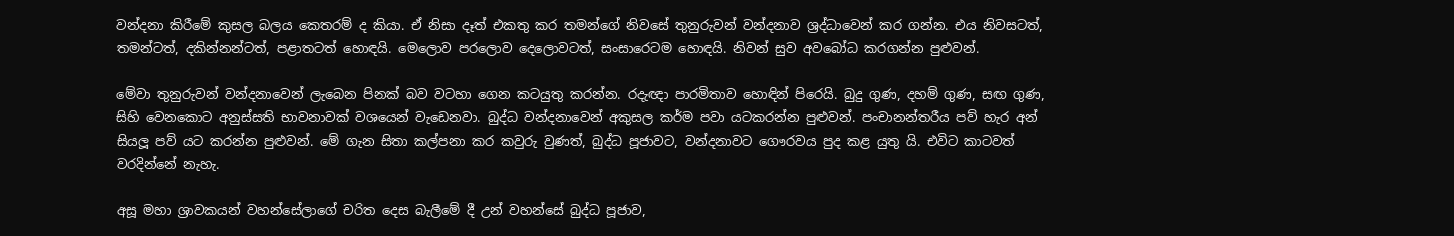වන්දනා කිරීමේ කුසල බලය කෙතරම් ද කියා. ඒ නිසා දෑත් එකතු කර තමන්ගේ නිව‍සේ තුනුරුවන් වන්දනාව ශ්‍රද්ධාවෙන් කර ගන්න. එය නිවසටත්, තමන්ටත්‍, දකින්නන්ටත්, පළාතටත් හොඳයි. මෙ‍ලොව පරලොව දෙලොවටත්, සංසා‍රෙටම හොඳයි. නිවන් සුව අව‍බෝධ කරගන්න පුළුවන්.

මේවා තුනුරුවන් වන්දනාවෙන් ලැබෙන පිනක් බව වටහා ගෙන කටයුතු කරන්න. රදැඥා පාරමිතාව හොඳින් පිරෙයි. බුදු ගුණ, දහම් ගුණ, සඟ ගුණ, සිහි වෙනකොට අනුස්සති භාවනාවක් වශයෙන් වැඩෙනවා. බුද්ධ වන්දනාවෙන් අකුසල කර්ම පවා යටකරන්න පුළුවන්. පංචානන්තරීය පව් හැර අන් සියලූ‍ පව් යට කරන්න පුළුවන්. මේ ගැන සිතා කල්පනා කර කවුරු වුණත්, බුද්ධ පූජාවට, වන්දනාවට ගෞරවය පුද කළ යුතු යි. එවිට කාටවත් වරදින්නේ නැහැ.

අසූ මහා ශ්‍රාවකයන් වහන්සේලා‍ගේ චරිත දෙස බැලීමේ දී උන් වහන්සේ බුද්ධ පූජාව,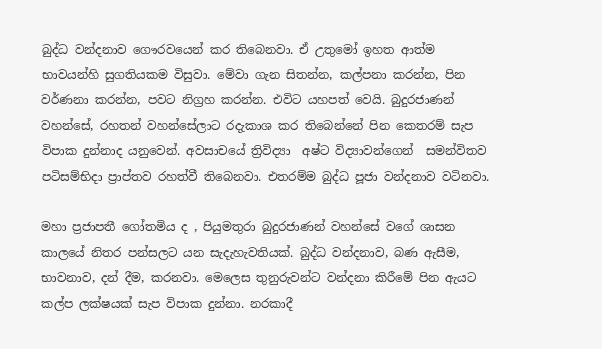බුද්ධ වන්දනාව ගෞරවයෙන් කර ති‍බෙනවා. ඒ උතුමෝ ඉහත ආත්ම භාවයන්හි සුගතියකම විසුවා. මේවා ගැන සිතන්න, කල්පනා කරන්න, පින වර්ණනා කරන්න, පවට නිග්‍රහ කරන්න. එවිට යහපත් වෙයි. බුදුරජාණන් වහන්සේ, රහතන් වහන්සේලාට රදැකාශ කර තිබෙන්නේ පින කෙතරම් සැප විපාක දුන්නාද යනුවෙන්. අවසාචයේ ත්‍රිවිද්‍යා  අෂ්ට විද්‍යාවන්ගෙන්  සමන්විතව පටිසම්භිදා ප්‍රාප්තව රහත්වී තිබෙනවා. එතරම්ම බුද්ධ පූජා වන්දනාව වටිනවා.

මහා ප්‍රජාපතී ගෝතමිය ද , පියුමතුරා බුදුරජාණන් වහන්සේ වගේ ශාසන කාල‍යේ නිතර පන්සලට යන සැදැහැවතියක්. බුද්ධ වන්දනාව, බණ ඇසීම, භාවනාව, දන් දීම, කරනවා. මෙලෙස තුනුරුවන්ට වන්දනා කිරීමේ පින ඇයට කල්ප ලක්ෂයක් සැප විපාක දුන්නා. නරකාදී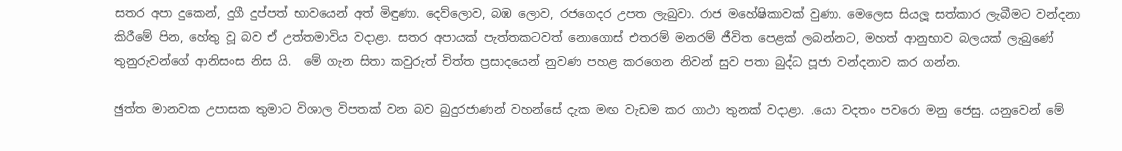සතර අපා දු‍කෙන්, දුගී දුප්පත් භාව‍යෙන් අත් මිඳුණා. දෙව්ලොව, බඹ ලොව, රජගෙදර උපත ලැබුවා. රාජ ම‍හේෂිකාවක් වුණා. මෙ‍ලෙස සියලූ‍ සත්කාර ලැබීමට වන්දනා කිරීමේ පින, හේතු වූ බව ඒ උත්තමාවිය වදාළා. සතර අපායක් පැත්තකටවත් ‍නොගොස් එතරම් මනරම් ජීවිත පෙළක් ලබන්නට, මහත් ආනුභාව බලයක් ලැබුණේ තුනුරුවන්ගේ ආනිසංස නිස යි.  මේ ගැන සිතා කවුරුත් චිත්ත ප්‍රසාදයෙන් නුවණ පහළ කර‍ගෙන නිවන් සුව පතා බුද්ධ පූජා වන්දනාව කර ගන්න.

ඡුත්ත මානවක උපාසක තුමාට විශාල විපතක් වන බව බුදුරජාණන් වහන්සේ දැක මඟ වැඩම කර ගාථා තුනක් වදාළා. .යො වදතං පවරො මනු ජෙසු. යනු‍වෙන් මේ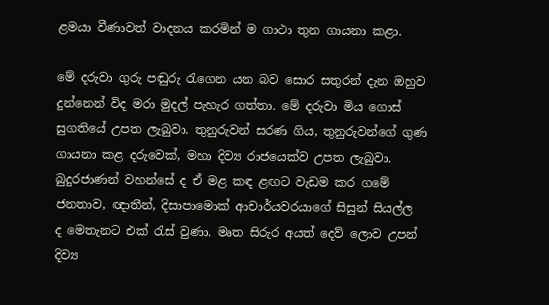ළමයා වීණාවත් වාදනය කරමින් ‍‍ම ගාථා තුන ගායනා කළා.

මේ දරුවා ගුරු පඬුරු රැගෙන යන බව ‍සොර සතුරන් දැන ඔහුව දුන්නෙන් විද මරා මුදල් පැහැර ගත්තා. මේ දරුවා මිය ගොස් සුගතියේ උපත ලැබුවා. තුනුරුවන් සරණ ගිය, තුනුරුවන්ගේ ගුණ ගායනා කළ දරු‍වෙක්, මහා දිව්‍ය රාජයෙක්ව උපත ලැබුවා. බුදුරජාණන් වහන්සේ ද ඒ මළ කඳ ළඟට වැඩම කර ග‍මේ ජනතාව, ඥාතීන්, දිසාපා‍මොක් ආචාර්යවරයාගේ සිසුන් සියල්ල ද ‍‍මෙතැනට එක් රැස් වුණා. මෘත සිරුර අයත් දෙව් ලොව උපන් දිව්‍ය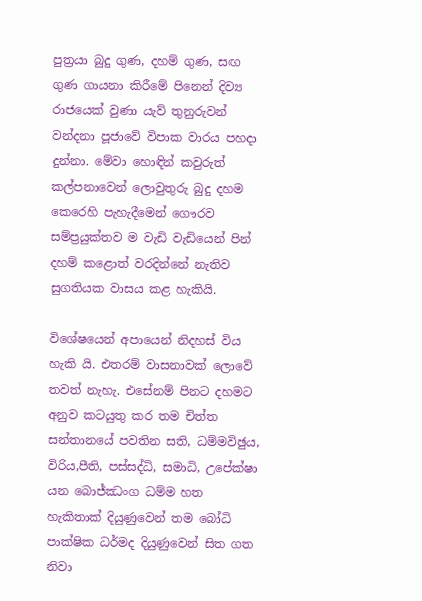පුත්‍රයා බුදු ගුණ, දහම් ගුණ, සඟ ගුණ ගායනා කිරීමේ පිනෙන් දිව්‍ය රාජයෙක් වුණා යැව් තුනුරුවන් වන්දනා පූජාවේ විපාක වාරය පහදා දුන්නා. මේවා හොඳින් කවුරුත් කල්පනාවෙන්‍ ලොවුතුරු බුදු දහම කෙරෙහි පැහැදීමෙන් ‍ගෞරව සම්ප්‍රයුක්තව ම වැඩි වැඩි‍යෙන් පින් දහම් කළොත් වරදින්නේ නැතිව සුගතියක වාසය කළ හැකියි.

විශේෂයෙන් අපායෙන් නිදහස් විය හැකි යි. එතරම් වාසනාවක් ලොවේ තවත් නැහැ. එ‍සේනම් පිනට දහමට අනුව කටයුතු කර තම චිත්ත සන්තානයේ පවතින සති, ධම්මවිඡුය, විරිය,පීති, පස්සද්ධි, සමාධි, උ‍පේක්ෂා යන ‍බොජ්ඣංග ධම්ම හත හැකිතාක් දියුණුවෙන් තම බෝධි පාක්ෂික ධර්මද දියුණු‍වෙන් සිත ගත නිවා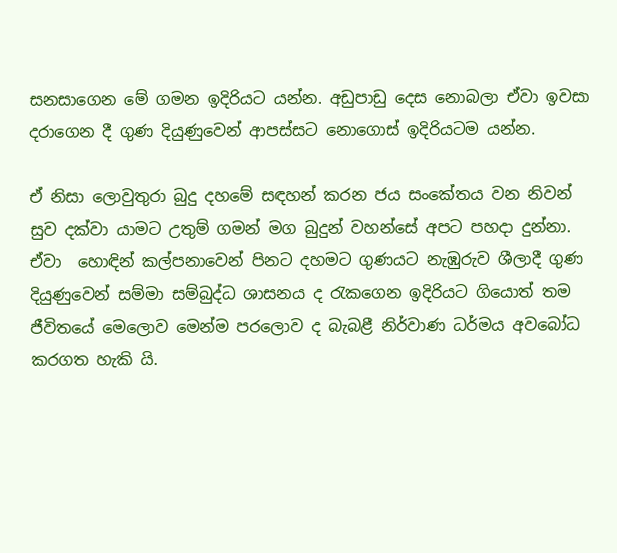සනසාගෙන මේ ගමන ඉදිරියට යන්න. අඩුපාඩු ‍දෙස ‍නොබලා ඒවා ඉවසා දරාගෙන දී ගුණ දියුණුවෙන් ආපස්සට ‍‍නොගොස් ඉදිරියටම යන්න.

ඒ නිසා ලොවුතුරා බුදු දහමේ සඳහන් කරන ජය සංකේතය වන නිවන් සුව දක්වා යාමට උතුම් ගමන් මග බුදුන් වහන්සේ අපට පහදා දුන්නා. ඒවා ‍ හොඳින් කල්පනා‍වෙන් පිනට දහමට ගුණයට නැඹුරුව ශීලාදී ගුණ දියුණු‍වෙන් සම්මා සම්බුද්ධ ශාසනය ද රැකගෙන ඉදිරියට ගි‍යොත් තම ජීවිතයේ මෙ‍ලොව මෙන්ම පරලොව ද බැබළී නිර්වාණ ධර්මය අවබෝධ කරගත හැකි යි.